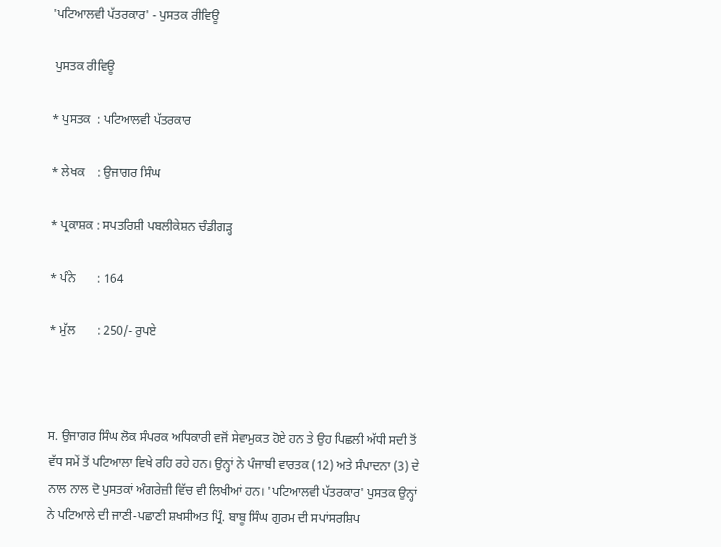'ਪਟਿਆਲਵੀ ਪੱਤਰਕਾਰ' - ਪੁਸਤਕ ਰੀਵਿਊ

 ਪੁਸਤਕ ਰੀਵਿਊ

* ਪੁਸਤਕ  : ਪਟਿਆਲਵੀ ਪੱਤਰਕਾਰ

* ਲੇਖਕ    : ਉਜਾਗਰ ਸਿੰਘ

* ਪ੍ਰਕਾਸ਼ਕ : ਸਪਤਰਿਸ਼ੀ ਪਬਲੀਕੇਸ਼ਨ ਚੰਡੀਗੜ੍ਹ

* ਪੰਨੇ       : 164

* ਮੁੱਲ       : 250/- ਰੁਪਏ



ਸ. ਉਜਾਗਰ ਸਿੰਘ ਲੋਕ ਸੰਪਰਕ ਅਧਿਕਾਰੀ ਵਜੋਂ ਸੇਵਾਮੁਕਤ ਹੋਏ ਹਨ ਤੇ ਉਹ ਪਿਛਲੀ ਅੱਧੀ ਸਦੀ ਤੋਂ ਵੱਧ ਸਮੇਂ ਤੋਂ ਪਟਿਆਲਾ ਵਿਖੇ ਰਹਿ ਰਹੇ ਹਨ। ਉਨ੍ਹਾਂ ਨੇ ਪੰਜਾਬੀ ਵਾਰਤਕ (12) ਅਤੇ ਸੰਪਾਦਨਾ (3) ਦੇ ਨਾਲ ਨਾਲ ਦੋ ਪੁਸਤਕਾਂ ਅੰਗਰੇਜ਼ੀ ਵਿੱਚ ਵੀ ਲਿਖੀਆਂ ਹਨ। 'ਪਟਿਆਲਵੀ ਪੱਤਰਕਾਰ' ਪੁਸਤਕ ਉਨ੍ਹਾਂ ਨੇ ਪਟਿਆਲੇ ਦੀ ਜਾਣੀ-ਪਛਾਣੀ ਸ਼ਖਸੀਅਤ ਪ੍ਰਿੰ. ਬਾਬੂ ਸਿੰਘ ਗੁਰਮ ਦੀ ਸਪਾਂਸਰਸ਼ਿਪ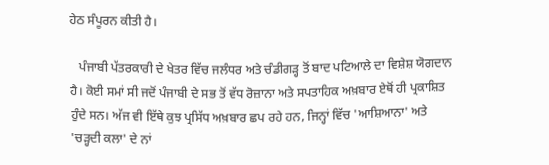ਹੇਠ ਸੰਪੂਰਨ ਕੀਤੀ ਹੈ।

   ਪੰਜਾਬੀ ਪੱਤਰਕਾਰੀ ਦੇ ਖੇਤਰ ਵਿੱਚ ਜਲੰਧਰ ਅਤੇ ਚੰਡੀਗੜ੍ਹ ਤੋਂ ਬਾਦ ਪਟਿਆਲੇ ਦਾ ਵਿਸ਼ੇਸ਼ ਯੋਗਦਾਨ ਹੈ। ਕੋਈ ਸਮਾਂ ਸੀ ਜਦੋਂ ਪੰਜਾਬੀ ਦੇ ਸਭ ਤੋਂ ਵੱਧ ਰੋਜ਼ਾਨਾ ਅਤੇ ਸਪਤਾਹਿਕ ਅਖ਼ਬਾਰ ਏਥੋਂ ਹੀ ਪ੍ਰਕਾਸ਼ਿਤ ਹੁੰਦੇ ਸਨ। ਅੱਜ ਵੀ ਇੱਥੇ ਕੁਝ ਪ੍ਰਸਿੱਧ ਅਖ਼ਬਾਰ ਛਪ ਰਹੇ ਹਨ, ਜਿਨ੍ਹਾਂ ਵਿੱਚ 'ਆਸ਼ਿਆਨਾ' ਅਤੇ 'ਚੜ੍ਹਦੀ ਕਲਾ' ਦੇ ਨਾਂ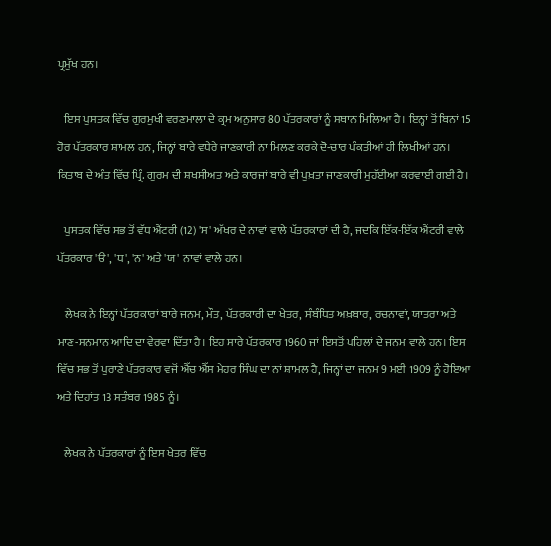ਪ੍ਰਮੁੱਖ ਹਨ।

   ਇਸ ਪੁਸਤਕ ਵਿੱਚ ਗੁਰਮੁਖੀ ਵਰਣਮਾਲਾ ਦੇ ਕ੍ਰਮ ਅਨੁਸਾਰ 80 ਪੱਤਰਕਾਰਾਂ ਨੂੰ ਸਥਾਨ ਮਿਲਿਆ ਹੈ। ਇਨ੍ਹਾਂ ਤੋਂ ਬਿਨਾਂ 15 ਹੋਰ ਪੱਤਰਕਾਰ ਸ਼ਾਮਲ ਹਨ, ਜਿਨ੍ਹਾਂ ਬਾਰੇ ਵਧੇਰੇ ਜਾਣਕਾਰੀ ਨਾ ਮਿਲਣ ਕਰਕੇ ਦੋ-ਚਾਰ ਪੰਕਤੀਆਂ ਹੀ ਲਿਖੀਆਂ ਹਨ। ਕਿਤਾਬ ਦੇ ਅੰਤ ਵਿੱਚ ਪ੍ਰਿੰ. ਗੁਰਮ ਦੀ ਸ਼ਖਸੀਅਤ ਅਤੇ ਕਾਰਜਾਂ ਬਾਰੇ ਵੀ ਪੁਖ਼ਤਾ ਜਾਣਕਾਰੀ ਮੁਹੱਈਆ ਕਰਵਾਈ ਗਈ ਹੈ।

   ਪੁਸਤਕ ਵਿੱਚ ਸਭ ਤੋਂ ਵੱਧ ਐਂਟਰੀ (12) 'ਸ' ਅੱਖਰ ਦੇ ਨਾਵਾਂ ਵਾਲੇ ਪੱਤਰਕਾਰਾਂ ਦੀ ਹੈ, ਜਦਕਿ ਇੱਕ-ਇੱਕ ਐਂਟਰੀ ਵਾਲੇ ਪੱਤਰਕਾਰ 'ੳ', 'ਧ', 'ਨ' ਅਤੇ 'ਯ' ਨਾਵਾਂ ਵਾਲੇ ਹਨ।

   ਲੇਖਕ ਨੇ ਇਨ੍ਹਾਂ ਪੱਤਰਕਾਰਾਂ ਬਾਰੇ ਜਨਮ, ਮੌਤ, ਪੱਤਰਕਾਰੀ ਦਾ ਖੇਤਰ, ਸੰਬੰਧਿਤ ਅਖ਼ਬਾਰ, ਰਚਨਾਵਾਂ, ਯਾਤਰਾ ਅਤੇ ਮਾਣ-ਸਨਮਾਨ ਆਦਿ ਦਾ ਵੇਰਵਾ ਦਿੱਤਾ ਹੈ। ਇਹ ਸਾਰੇ ਪੱਤਰਕਾਰ 1960 ਜਾਂ ਇਸਤੋਂ ਪਹਿਲਾਂ ਦੇ ਜਨਮ ਵਾਲੇ ਹਨ। ਇਸ ਵਿੱਚ ਸਭ ਤੋਂ ਪੁਰਾਣੇ ਪੱਤਰਕਾਰ ਵਜੋਂ ਐੱਚ ਐੱਸ ਮੇਹਰ ਸਿੰਘ ਦਾ ਨਾਂ ਸ਼ਾਮਲ ਹੈ, ਜਿਨ੍ਹਾਂ ਦਾ ਜਨਮ 9 ਮਈ 1909 ਨੂੰ ਹੋਇਆ ਅਤੇ ਦਿਹਾਂਤ 13 ਸਤੰਬਰ 1985 ਨੂੰ।

   ਲੇਖਕ ਨੇ ਪੱਤਰਕਾਰਾਂ ਨੂੰ ਇਸ ਖੇਤਰ ਵਿੱਚ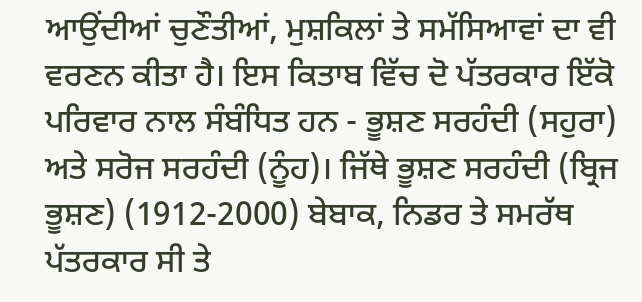ਆਉਂਦੀਆਂ ਚੁਣੌਤੀਆਂ, ਮੁਸ਼ਕਿਲਾਂ ਤੇ ਸਮੱਸਿਆਵਾਂ ਦਾ ਵੀ ਵਰਣਨ ਕੀਤਾ ਹੈ। ਇਸ ਕਿਤਾਬ ਵਿੱਚ ਦੋ ਪੱਤਰਕਾਰ ਇੱਕੋ ਪਰਿਵਾਰ ਨਾਲ ਸੰਬੰਧਿਤ ਹਨ - ਭੂਸ਼ਣ ਸਰਹੰਦੀ (ਸਹੁਰਾ) ਅਤੇ ਸਰੋਜ ਸਰਹੰਦੀ (ਨੂੰਹ)। ਜਿੱਥੇ ਭੂਸ਼ਣ ਸਰਹੰਦੀ (ਬ੍ਰਿਜ ਭੂਸ਼ਣ) (1912-2000) ਬੇਬਾਕ, ਨਿਡਰ ਤੇ ਸਮਰੱਥ ਪੱਤਰਕਾਰ ਸੀ ਤੇ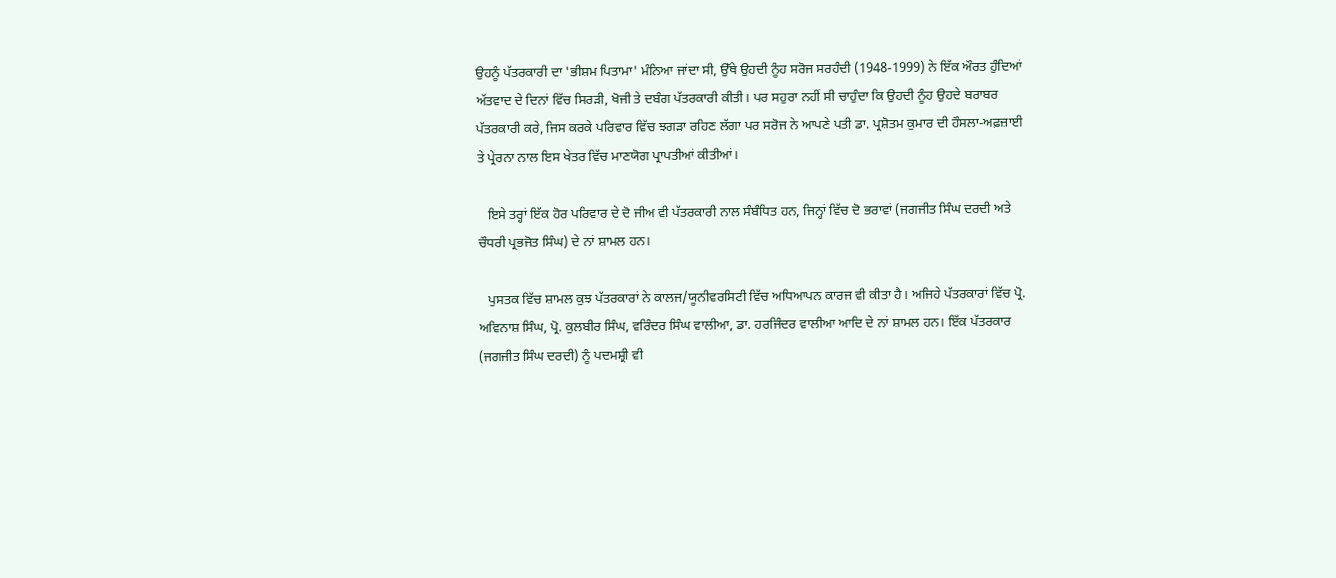ਉਹਨੂੰ ਪੱਤਰਕਾਰੀ ਦਾ 'ਭੀਸ਼ਮ ਪਿਤਾਮਾ' ਮੰਨਿਆ ਜਾਂਦਾ ਸੀ, ਉੱਥੇ ਉਹਦੀ ਨੂੰਹ ਸਰੋਜ ਸਰਹੰਦੀ (1948-1999) ਨੇ ਇੱਕ ਔਰਤ ਹੁੰਦਿਆਂ ਅੱਤਵਾਦ ਦੇ ਦਿਨਾਂ ਵਿੱਚ ਸਿਰੜੀ, ਖੋਜੀ ਤੇ ਦਬੰਗ ਪੱਤਰਕਾਰੀ ਕੀਤੀ। ਪਰ ਸਹੁਰਾ ਨਹੀਂ ਸੀ ਚਾਹੁੰਦਾ ਕਿ ਉਹਦੀ ਨੂੰਹ ਉਹਦੇ ਬਰਾਬਰ ਪੱਤਰਕਾਰੀ ਕਰੇ, ਜਿਸ ਕਰਕੇ ਪਰਿਵਾਰ ਵਿੱਚ ਝਗੜਾ ਰਹਿਣ ਲੱਗਾ ਪਰ ਸਰੋਜ ਨੇ ਆਪਣੇ ਪਤੀ ਡਾ. ਪ੍ਰਸ਼ੋਤਮ ਕੁਮਾਰ ਦੀ ਹੌਸਲਾ-ਅਫ਼ਜ਼ਾਈ ਤੇ ਪ੍ਰੇਰਨਾ ਨਾਲ ਇਸ ਖੇਤਰ ਵਿੱਚ ਮਾਣਯੋਗ ਪ੍ਰਾਪਤੀਆਂ ਕੀਤੀਆਂ।

   ਇਸੇ ਤਰ੍ਹਾਂ ਇੱਕ ਹੋਰ ਪਰਿਵਾਰ ਦੇ ਦੋ ਜੀਅ ਵੀ ਪੱਤਰਕਾਰੀ ਨਾਲ ਸੰਬੰਧਿਤ ਹਨ, ਜਿਨ੍ਹਾਂ ਵਿੱਚ ਦੋ ਭਰਾਵਾਂ (ਜਗਜੀਤ ਸਿੰਘ ਦਰਦੀ ਅਤੇ ਚੌਧਰੀ ਪ੍ਰਭਜੋਤ ਸਿੰਘ) ਦੇ ਨਾਂ ਸ਼ਾਮਲ ਹਨ।

   ਪੁਸਤਕ ਵਿੱਚ ਸ਼ਾਮਲ ਕੁਝ ਪੱਤਰਕਾਰਾਂ ਨੇ ਕਾਲਜ/ਯੂਨੀਵਰਸਿਟੀ ਵਿੱਚ ਅਧਿਆਪਨ ਕਾਰਜ ਵੀ ਕੀਤਾ ਹੈ। ਅਜਿਹੇ ਪੱਤਰਕਾਰਾਂ ਵਿੱਚ ਪ੍ਰੋ. ਅਵਿਨਾਸ਼ ਸਿੰਘ, ਪ੍ਰੋ. ਕੁਲਬੀਰ ਸਿੰਘ, ਵਰਿੰਦਰ ਸਿੰਘ ਵਾਲੀਆ, ਡਾ. ਹਰਜਿੰਦਰ ਵਾਲੀਆ ਆਦਿ ਦੇ ਨਾਂ ਸ਼ਾਮਲ ਹਨ। ਇੱਕ ਪੱਤਰਕਾਰ (ਜਗਜੀਤ ਸਿੰਘ ਦਰਦੀ) ਨੂੰ ਪਦਮਸ਼੍ਰੀ ਵੀ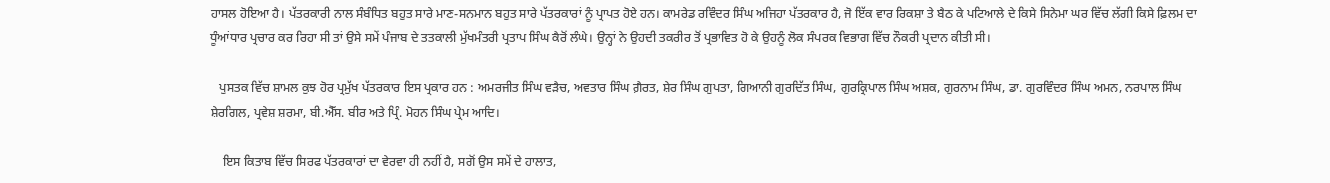ਹਾਸਲ ਹੋਇਆ ਹੈ। ਪੱਤਰਕਾਰੀ ਨਾਲ ਸੰਬੰਧਿਤ ਬਹੁਤ ਸਾਰੇ ਮਾਣ-ਸਨਮਾਨ ਬਹੁਤ ਸਾਰੇ ਪੱਤਰਕਾਰਾਂ ਨੂੰ ਪ੍ਰਾਪਤ ਹੋਏ ਹਨ। ਕਾਮਰੇਡ ਰਵਿੰਦਰ ਸਿੰਘ ਅਜਿਹਾ ਪੱਤਰਕਾਰ ਹੈ, ਜੋ ਇੱਕ ਵਾਰ ਰਿਕਸ਼ਾ ਤੇ ਬੈਠ ਕੇ ਪਟਿਆਲੇ ਦੇ ਕਿਸੇ ਸਿਨੇਮਾ ਘਰ ਵਿੱਚ ਲੱਗੀ ਕਿਸੇ ਫ਼ਿਲਮ ਦਾ ਧੂੰਆਂਧਾਰ ਪ੍ਰਚਾਰ ਕਰ ਰਿਹਾ ਸੀ ਤਾਂ ਉਸੇ ਸਮੇਂ ਪੰਜਾਬ ਦੇ ਤਤਕਾਲੀ ਮੁੱਖਮੰਤਰੀ ਪ੍ਰਤਾਪ ਸਿੰਘ ਕੈਰੋਂ ਲੰਘੇ। ਉਨ੍ਹਾਂ ਨੇ ਉਹਦੀ ਤਕਰੀਰ ਤੋਂ ਪ੍ਰਭਾਵਿਤ ਹੋ ਕੇ ਉਹਨੂੰ ਲੋਕ ਸੰਪਰਕ ਵਿਭਾਗ ਵਿੱਚ ਨੌਕਰੀ ਪ੍ਰਦਾਨ ਕੀਤੀ ਸੀ।

   ਪੁਸਤਕ ਵਿੱਚ ਸ਼ਾਮਲ ਕੁਝ ਹੋਰ ਪ੍ਰਮੁੱਖ ਪੱਤਰਕਾਰ ਇਸ ਪ੍ਰਕਾਰ ਹਨ : ਅਮਰਜੀਤ ਸਿੰਘ ਵੜੈਚ, ਅਵਤਾਰ ਸਿੰਘ ਗ਼ੈਰਤ, ਸ਼ੇਰ ਸਿੰਘ ਗੁਪਤਾ, ਗਿਆਨੀ ਗੁਰਦਿੱਤ ਸਿੰਘ, ਗੁਰਕ੍ਰਿਪਾਲ ਸਿੰਘ ਅਸ਼ਕ, ਗੁਰਨਾਮ ਸਿੰਘ, ਡਾ. ਗੁਰਵਿੰਦਰ ਸਿੰਘ ਅਮਨ, ਨਰਪਾਲ ਸਿੰਘ ਸ਼ੇਰਗਿਲ, ਪ੍ਰਵੇਸ਼ ਸ਼ਰਮਾ, ਬੀ.ਐੱਸ. ਬੀਰ ਅਤੇ ਪ੍ਰਿੰ. ਮੋਹਨ ਸਿੰਘ ਪ੍ਰੇਮ ਆਦਿ।

    ਇਸ ਕਿਤਾਬ ਵਿੱਚ ਸਿਰਫ ਪੱਤਰਕਾਰਾਂ ਦਾ ਵੇਰਵਾ ਹੀ ਨਹੀਂ ਹੈ, ਸਗੋਂ ਉਸ ਸਮੇਂ ਦੇ ਹਾਲਾਤ,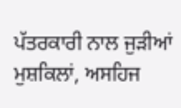ਪੱਤਰਕਾਰੀ ਨਾਲ ਜੁੜੀਆਂ ਮੁਸ਼ਕਿਲਾਂ, ਅਸਹਿਜ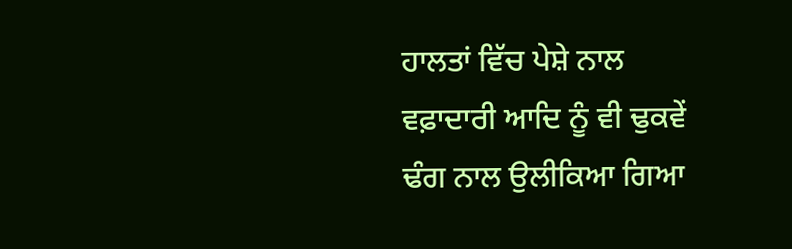ਹਾਲਤਾਂ ਵਿੱਚ ਪੇਸ਼ੇ ਨਾਲ ਵਫ਼ਾਦਾਰੀ ਆਦਿ ਨੂੰ ਵੀ ਢੁਕਵੇਂ ਢੰਗ ਨਾਲ ਉਲੀਕਿਆ ਗਿਆ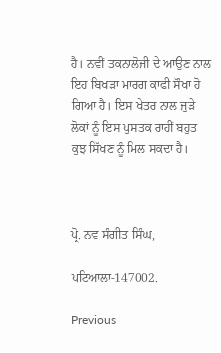ਹੈ। ਨਵੀਂ ਤਕਨਾਲੋਜੀ ਦੇ ਆਉਣ ਨਾਲ ਇਹ ਬਿਖੜਾ ਮਾਰਗ ਕਾਫੀ ਸੌਖਾ ਹੋ ਗਿਆ ਹੈ। ਇਸ ਖੇਤਰ ਨਾਲ ਜੁੜੇ ਲੋਕਾਂ ਨੂੰ ਇਸ ਪੁਸਤਕ ਰਾਹੀਂ ਬਹੁਤ ਕੁਝ ਸਿੱਖਣ ਨੂੰ ਮਿਲ ਸਕਦਾ ਹੈ।



ਪ੍ਰੋ. ਨਵ ਸੰਗੀਤ ਸਿੰਘ,

ਪਟਿਆਲਾ-147002.

Previous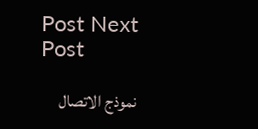Post Next Post

نموذج الاتصال